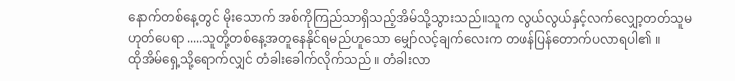နောက်တစ်နေ့တွင် မိုးသောက် အစ်ကိုကြည်သာရှိသည့်အိမ်သို့သွားသည်။သူက လွယ်လွယ်နှင့်လက်လျှော့တတ်သူမဟုတ်ပေရာ .....သူတို့တစ်နေ့အတူနေနိုင်ရမည်ဟူသော မျှော်လင့်ချက်လေးက တဖန်ပြန်တောက်ပလာရပါ၏ ။
ထိုအိမ်ရှေ့သို့ရောက်လျှင် တံခါးခေါက်လိုက်သည် ။ တံခါးလာ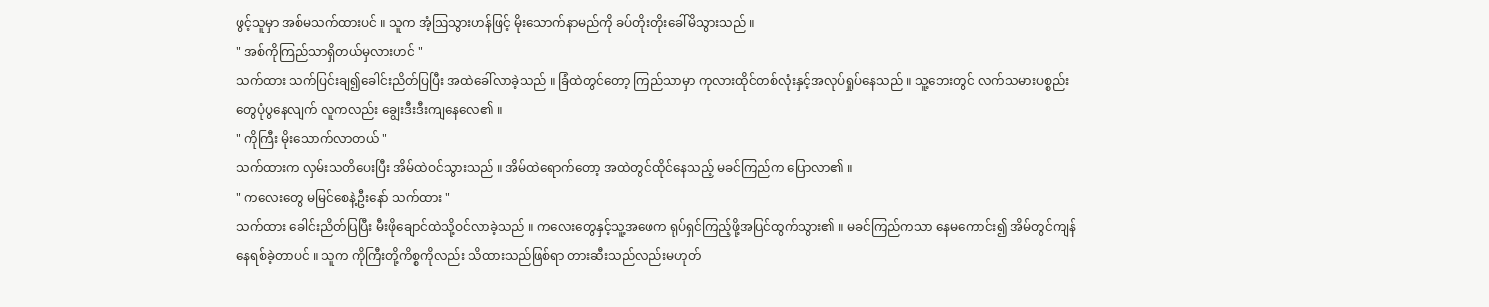ဖွင့်သူမှာ အစ်မသက်ထားပင် ။ သူက အံ့ဩသွားဟန်ဖြင့် မိုးသောက်နာမည်ကို ခပ်တိုးတိုးခေါ်မိသွားသည် ။
" အစ်ကိုကြည်သာရှိတယ်မှလားဟင် "
သက်ထား သက်ပြင်းချ၍ခေါင်းညိတ်ပြပြီး အထဲခေါ်လာခဲ့သည် ။ ခြံထဲတွင်တော့ ကြည်သာမှာ ကုလားထိုင်တစ်လုံးနှင့်အလုပ်ရှုပ်နေသည် ။ သူ့ဘေးတွင် လက်သမားပစ္စည်းတွေပုံပွနေလျက် လူကလည်း ချွေးဒီးဒီးကျနေလေ၏ ။
" ကိုကြီး မိုးသောက်လာတယ် "
သက်ထားက လှမ်းသတိပေးပြီး အိမ်ထဲဝင်သွားသည် ။ အိမ်ထဲရောက်တော့ အထဲတွင်ထိုင်နေသည့် မခင်ကြည်က ပြောလာ၏ ။
" ကလေးတွေ မမြင်စေနဲ့ဦးနော် သက်ထား "
သက်ထား ခေါင်းညိတ်ပြပြီး မီးဖိုချောင်ထဲသို့ဝင်လာခဲ့သည် ။ ကလေးတွေနှင့်သူ့အဖေက ရုပ်ရှင်ကြည့်ဖို့အပြင်ထွက်သွား၏ ။ မခင်ကြည်ကသာ နေမကောင်း၍ အိမ်တွင်ကျန်နေရစ်ခဲ့တာပင် ။ သူက ကိုကြီးတို့ကိစ္စကိုလည်း သိထားသည်ဖြစ်ရာ တားဆီးသည်လည်းမဟုတ်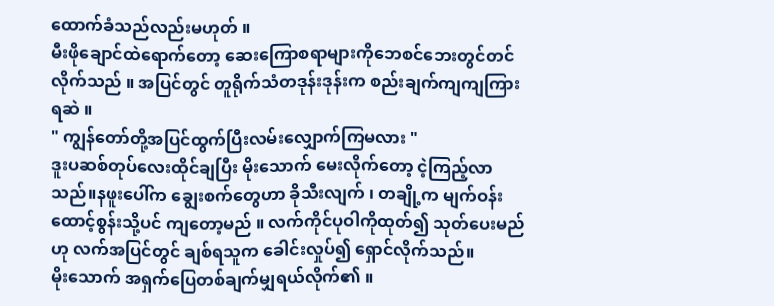ထောက်ခံသည်လည်းမဟုတ် ။
မီးဖိုချောင်ထဲရောက်တော့ ဆေးကြောစရာများကိုဘေစင်ဘေးတွင်တင်လိုက်သည် ။ အပြင်တွင် တူရိုက်သံတဒုန်းဒုန်းက စည်းချက်ကျကျကြားရဆဲ ။
" ကျွန်တော်တို့အပြင်ထွက်ပြီးလမ်းလျှောက်ကြမလား "
ဒူးပဆစ်တုပ်လေးထိုင်ချပြီး မိုးသောက် မေးလိုက်တော့ ငဲ့ကြည့်လာသည်။နဖူးပေါ်က ချွေးစက်တွေဟာ ခိုသီးလျက် ၊ တချို့က မျက်ဝန်းထောင့်စွန်းသို့ပင် ကျတော့မည် ။ လက်ကိုင်ပုဝါကိုထုတ်၍ သုတ်ပေးမည်ဟု လက်အပြင်တွင် ချစ်ရသူက ခေါင်းလှုပ်၍ ရှောင်လိုက်သည်။
မိုးသောက် အရှက်ပြေတစ်ချက်မျှရယ်လိုက်၏ ။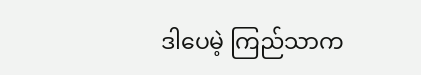ဒါပေမဲ့ ကြည်သာက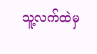သူ့လက်ထဲမှ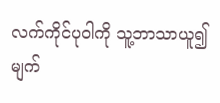လက်ကိုင်ပုဝါကို သူ့ဘာသာယူ၍ မျက်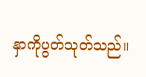နှာကိုပွတ်သုတ်သည်။